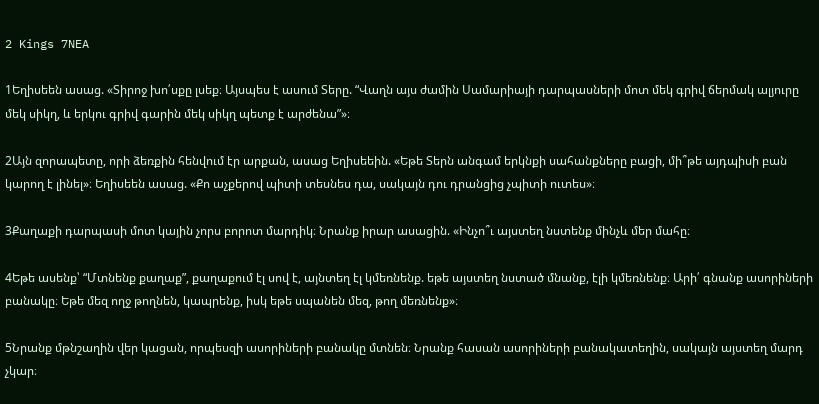2 Kings 7NEA

1Եղիսեեն ասաց. «Տիրոջ խո՛սքը լսեք։ Այսպես է ասում Տերը. “Վաղն այս ժամին Սամարիայի դարպասների մոտ մեկ գրիվ ճերմակ ալյուրը մեկ սիկղ, և երկու գրիվ գարին մեկ սիկղ պետք է արժենա”»։

2Այն զորապետը, որի ձեռքին հենվում էր արքան, ասաց Եղիսեեին. «Եթե Տերն անգամ երկնքի սահանքները բացի, մի՞թե այդպիսի բան կարող է լինել»։ Եղիսեեն ասաց. «Քո աչքերով պիտի տեսնես դա, սակայն դու դրանցից չպիտի ուտես»։

3Քաղաքի դարպասի մոտ կային չորս բորոտ մարդիկ։ Նրանք իրար ասացին. «Ինչո՞ւ այստեղ նստենք մինչև մեր մահը։

4Եթե ասենք՝ “Մտնենք քաղաք”, քաղաքում էլ սով է, այնտեղ էլ կմեռնենք. եթե այստեղ նստած մնանք, էլի կմեռնենք։ Արի՛ գնանք ասորիների բանակը։ Եթե մեզ ողջ թողնեն, կապրենք, իսկ եթե սպանեն մեզ, թող մեռնենք»։

5Նրանք մթնշաղին վեր կացան, որպեսզի ասորիների բանակը մտնեն։ Նրանք հասան ասորիների բանակատեղին, սակայն այստեղ մարդ չկար։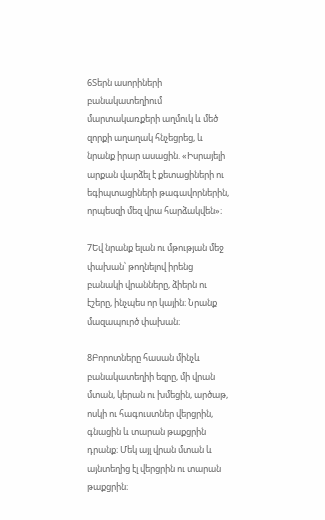6Տերն ասորիների բանակատեղիում մարտակառքերի աղմուկ և մեծ զորքի աղաղակ հնչեցրեց, և նրանք իրար ասացին. «Իսրայելի արքան վարձել է քետացիների ու եգիպտացիների թագավորներին, որպեսզի մեզ վրա հարձակվեն»։

7Եվ նրանք ելան ու մթության մեջ փախան՝ թողնելով իրենց բանակի վրանները, ձիերն ու էշերը, ինչպես որ կային։ Նրանք մազապուրծ փախան։

8Բորոտները հասան մինչև բանակատեղիի եզրը, մի վրան մտան, կերան ու խմեցին, արծաթ, ոսկի ու հագուստներ վերցրին, գնացին և տարան թաքցրին դրանք։ Մեկ այլ վրան մտան և այնտեղից էլ վերցրին ու տարան թաքցրին։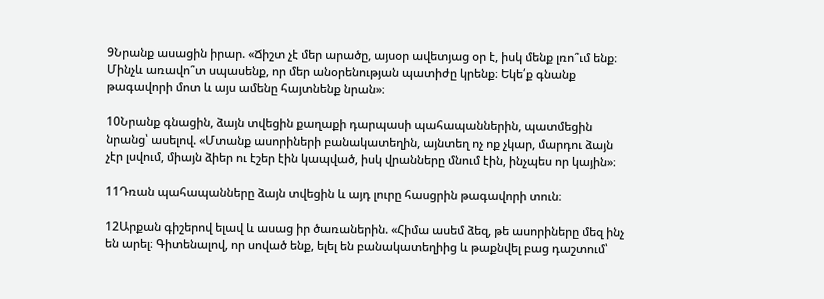9Նրանք ասացին իրար. «Ճիշտ չէ մեր արածը, այսօր ավետյաց օր է, իսկ մենք լռո՞ւմ ենք։ Մինչև առավո՞տ սպասենք, որ մեր անօրենության պատիժը կրենք։ Եկե՛ք գնանք թագավորի մոտ և այս ամենը հայտնենք նրան»։

10Նրանք գնացին, ձայն տվեցին քաղաքի դարպասի պահապաններին, պատմեցին նրանց՝ ասելով. «Մտանք ասորիների բանակատեղին, այնտեղ ոչ ոք չկար, մարդու ձայն չէր լսվում, միայն ձիեր ու էշեր էին կապված, իսկ վրանները մնում էին, ինչպես որ կային»։

11Դռան պահապանները ձայն տվեցին և այդ լուրը հասցրին թագավորի տուն։

12Արքան գիշերով ելավ և ասաց իր ծառաներին. «Հիմա ասեմ ձեզ, թե ասորիները մեզ ինչ են արել։ Գիտենալով, որ սոված ենք, ելել են բանակատեղիից և թաքնվել բաց դաշտում՝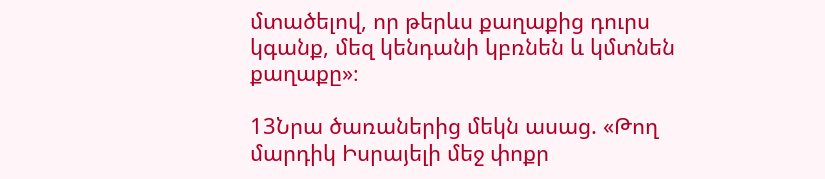մտածելով, որ թերևս քաղաքից դուրս կգանք, մեզ կենդանի կբռնեն և կմտնեն քաղաքը»։

13Նրա ծառաներից մեկն ասաց. «Թող մարդիկ Իսրայելի մեջ փոքր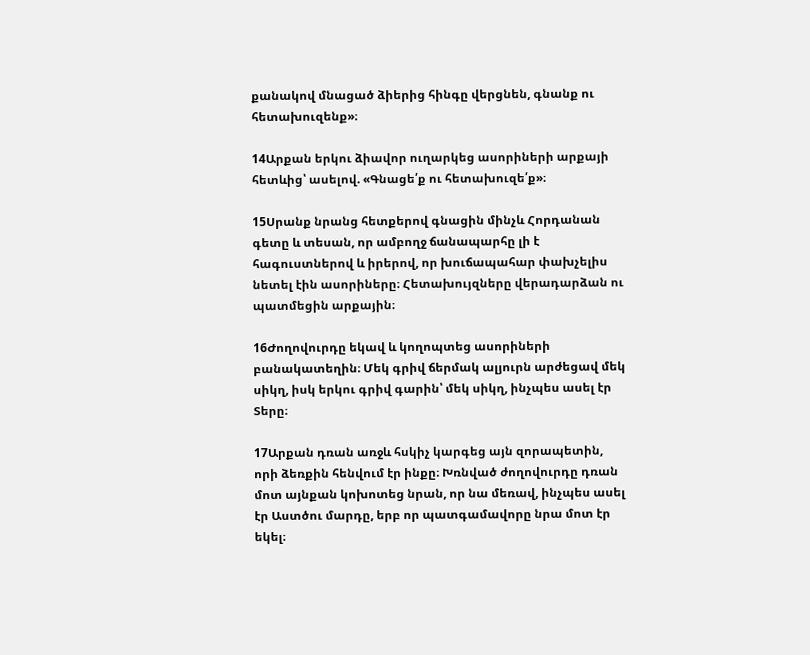քանակով մնացած ձիերից հինգը վերցնեն, գնանք ու հետախուզենք»։

14Արքան երկու ձիավոր ուղարկեց ասորիների արքայի հետևից՝ ասելով. «Գնացե՛ք ու հետախուզե՛ք»։

15Սրանք նրանց հետքերով գնացին մինչև Հորդանան գետը և տեսան, որ ամբողջ ճանապարհը լի է հագուստներով և իրերով, որ խուճապահար փախչելիս նետել էին ասորիները։ Հետախույզները վերադարձան ու պատմեցին արքային։

16Ժողովուրդը եկավ և կողոպտեց ասորիների բանակատեղին։ Մեկ գրիվ ճերմակ ալյուրն արժեցավ մեկ սիկղ, իսկ երկու գրիվ գարին՝ մեկ սիկղ, ինչպես ասել էր Տերը։

17Արքան դռան առջև հսկիչ կարգեց այն զորապետին, որի ձեռքին հենվում էր ինքը։ Խռնված ժողովուրդը դռան մոտ այնքան կոխոտեց նրան, որ նա մեռավ, ինչպես ասել էր Աստծու մարդը, երբ որ պատգամավորը նրա մոտ էր եկել։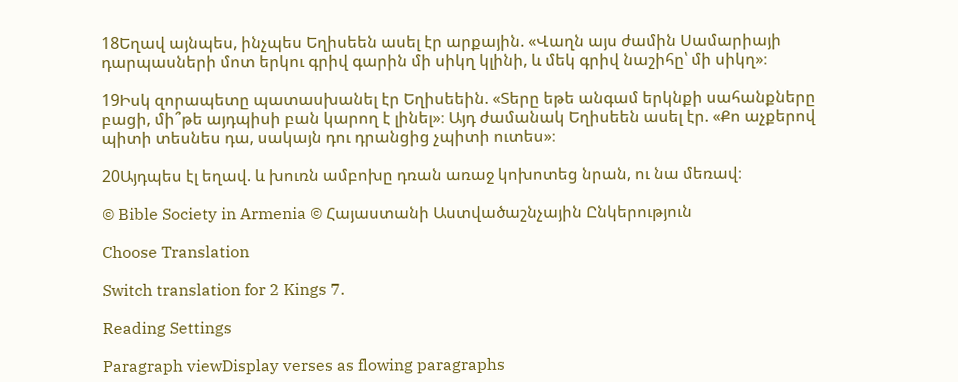18Եղավ այնպես, ինչպես Եղիսեեն ասել էր արքային. «Վաղն այս ժամին Սամարիայի դարպասների մոտ երկու գրիվ գարին մի սիկղ կլինի, և մեկ գրիվ նաշիհը՝ մի սիկղ»։

19Իսկ զորապետը պատասխանել էր Եղիսեեին. «Տերը եթե անգամ երկնքի սահանքները բացի, մի՞թե այդպիսի բան կարող է լինել»։ Այդ ժամանակ Եղիսեեն ասել էր. «Քո աչքերով պիտի տեսնես դա, սակայն դու դրանցից չպիտի ուտես»։

20Այդպես էլ եղավ. և խուռն ամբոխը դռան առաջ կոխոտեց նրան, ու նա մեռավ։

© Bible Society in Armenia © Հայաստանի Աստվածաշնչային Ընկերություն

Choose Translation

Switch translation for 2 Kings 7.

Reading Settings

Paragraph viewDisplay verses as flowing paragraphs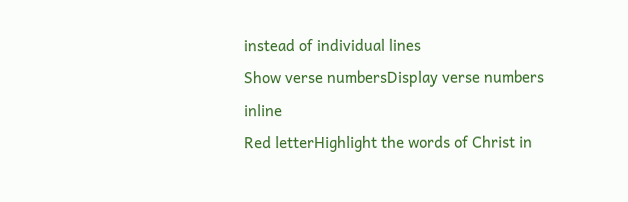instead of individual lines
Show verse numbersDisplay verse numbers inline
Red letterHighlight the words of Christ in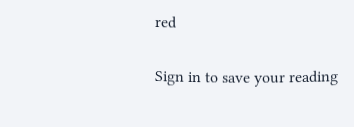red

Sign in to save your reading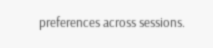preferences across sessions.